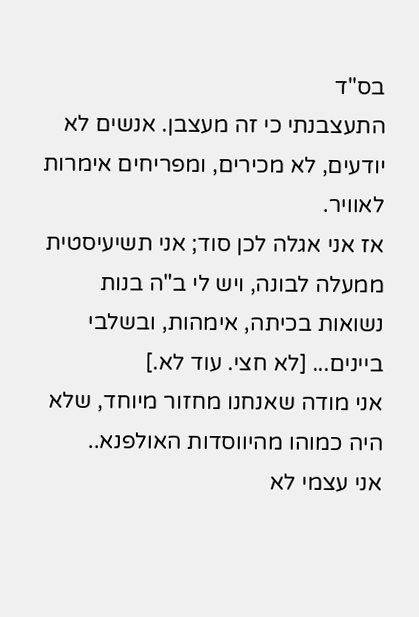בס"ד
התעצבנתי כי זה מעצבן. אנשים לא יודעים, לא מכירים, ומפריחים אימרות לאוויר.
אז אני אגלה לכן סוד; אני תשיעיסטית ממעלה לבונה, ויש לי ב"ה בנות נשואות בכיתה, אימהות, ובשלבי ביינים... [לא חצי. עוד לא.]
אני מודה שאנחנו מחזור מיוחד, שלא היה כמוהו מהיווסדות האולפנא..
אני עצמי לא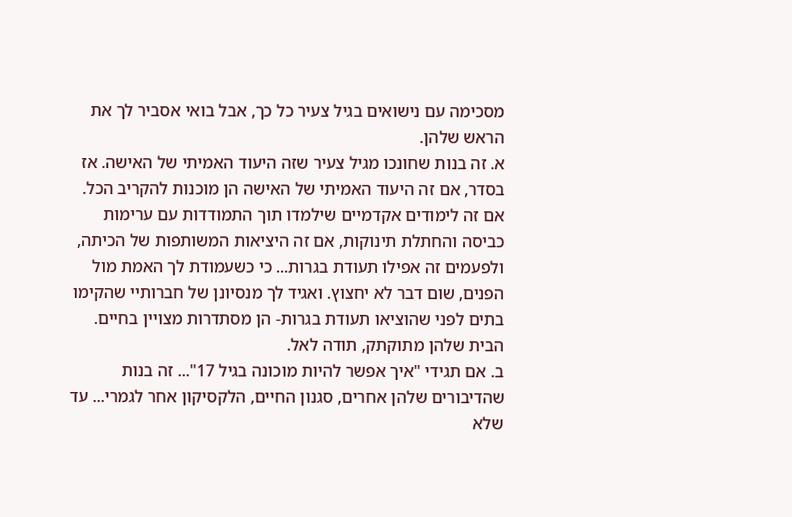מסכימה עם נישואים בגיל צעיר כל כך, אבל בואי אסביר לך את הראש שלהן.
א. זה בנות שחונכו מגיל צעיר שזה היעוד האמיתי של האישה. אז בסדר, אם זה היעוד האמיתי של האישה הן מוכנות להקריב הכל. אם זה לימודים אקדמיים שילמדו תוך התמודדות עם ערימות כביסה והחתלת תינוקות, אם זה היציאות המשותפות של הכיתה, ולפעמים זה אפילו תעודת בגרות... כי כשעמודת לך האמת מול הפנים, שום דבר לא יחצוץ. ואגיד לך מנסיונן של חברותיי שהקימו בתים לפני שהוציאו תעודת בגרות- הן מסתדרות מצויין בחיים. הבית שלהן מתוקתק, תודה לאל.
ב. אם תגידי "איך אפשר להיות מוכונה בגיל 17"... זה בנות שהדיבורים שלהן אחרים, סגנון החיים, הלקסיקון אחר לגמרי... עד שלא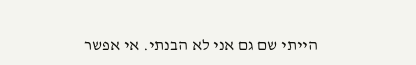הייתי שם גם אני לא הבנתי. אי אפשר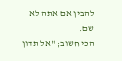להבין אם אתה לא שם.
הכי חשוב; "אל תדון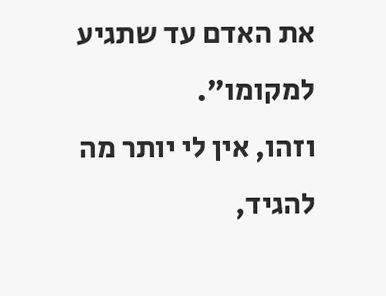את האדם עד שתגיע למקומו".
וזהו, אין לי יותר מה להגיד,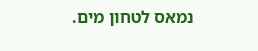נמאס לטחון מים.